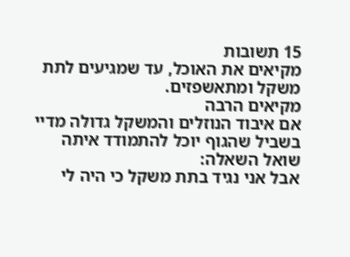15 תשובות
מקיאים את האוכל, עד שמגיעים לתת משקל ומתאשפזים.
מקיאים הרבה
אם איבוד הנוזלים והמשקל גדולה מדיי בשביל שהגוף יוכל להתמודד איתה
שואל השאלה:
אבל אני נגיד בתת משקל כי היה לי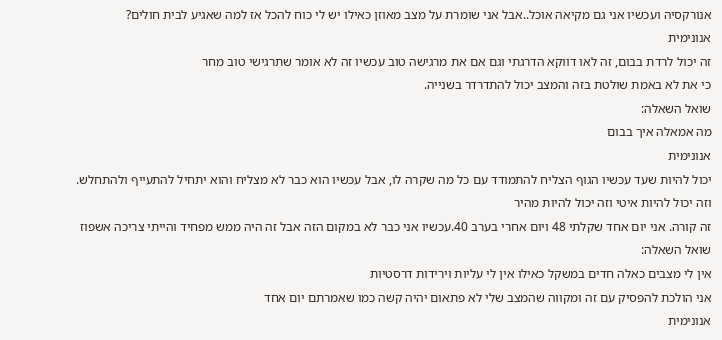אנורקסיה ועכשיו אני גם מקיאה אוכל..אבל אני שומרת על מצב מאוזן כאילו יש לי כוח להכל אז למה שאגיע לבית חולים?
אנונימית
זה יכול לרדת בבום, זה לאו דווקא הדרגתי וגם אם את מרגישה טוב עכשיו זה לא אומר שתרגישי טוב מחר
כי את לא באמת שולטת בזה והמצב יכול להתדרדר בשנייה.
שואל השאלה:
מה אמאלה איך בבום
אנונימית
יכול להיות שעד עכשיו הגוף הצליח להתמודד עם כל מה שקרה לו, אבל עכשיו הוא כבר לא מצליח והוא יתחיל להתעייף ולהתחלש. וזה יכול להיות איטי וזה יכול להיות מהיר
זה קורה. אני יום אחד שקלתי 48 ויום אחרי בערב 40.עכשיו אני כבר לא במקום הזה אבל זה היה ממש מפחיד והייתי צריכה אשפוז
שואל השאלה:
אין לי מצבים כאלה חדים במשקל כאילו אין לי עליות וירידות דרסטיות
אני הולכת להפסיק עם זה ומקווה שהמצב שלי לא פתאום יהיה קשה כמו שאמרתם יום אחד
אנונימית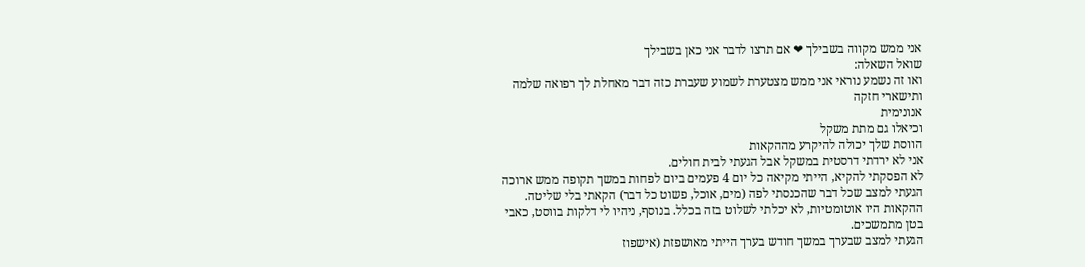אני ממש מקווה בשבילך ❤ אם תרצו לדבר אני כאן בשבילך
שואל השאלה:
ואו זה נשמע נוראי אני ממש מצטערת לשמוע שעברת כזה דבר מאחלת לך רפואה שלמה ותישארי חזקה
אנונימית
וכיאלו גם מתת משקל
הווסת שלך יכולה להיקרע מההקאות
אני לא ירדתי דרסטית במשקל אבל הגעתי לבית חולים.
לא הפסקתי להקיא, הייתי מקיאה כל יום 4 פעמים ביום לפחות במשך תקופה ממש ארוכה
הגעתי למצב שכל דבר שהכנסתי לפה (מים, אוכל, פשוט כל דבר) הקאתי בלי שליטה.
ההקאות היו אוטומטיות, לא יכלתי לשלוט בזה בכלל. בנוסף, ניהיו לי דלקות בווסט, כאבי בטן מתמשכים.
הגעתי למצב שבערך במשך חודש בערך הייתי מאושפזת (אישפוז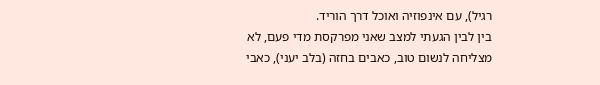רגיל), עם אינפוזיה ואוכל דרך הוריד.
בין לבין הגעתי למצב שאני מפרקסת מדי פעם, לא מצליחה לנשום טוב, כאבים בחזה (בלב יעני), כאבי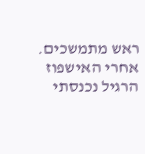ראש מתמשכים.
אחרי האישפוז הרגיל נכנסתי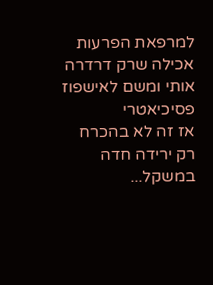למרפאת הפרעות אכילה שרק דרדרה אותי ומשם לאישפוז פסיכיאטרי
אז זה לא בהכרח רק ירידה חדה במשקל...